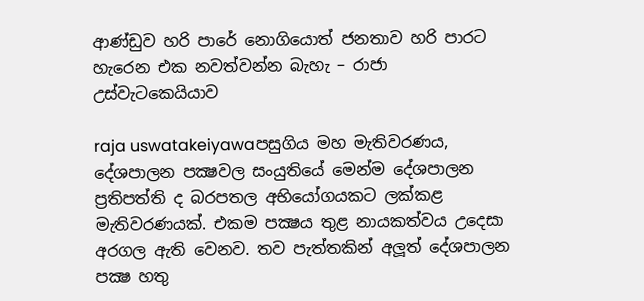ආණ්ඩුව හරි පාරේ නොගියොත් ජනතාව හරි පාරට හැරෙන එක නවත්වන්න බැහැ – රාජා උස්වැටකෙයියාව

raja uswatakeiyawaපසුගිය මහ මැතිවරණය, දේශපාලන පක්‍ෂවල සංයුතියේ මෙන්ම දේශපාලන ප්‍රතිපත්ති ද බරපතල අභියෝගයකට ලක්කළ මැතිවරණයක්. එකම පක්‍ෂය තුළ නායකත්වය උදෙසා අරගල ඇති වෙනව. තව පැත්තකින් අලූත් දේශපාලන පක්‍ෂ හතු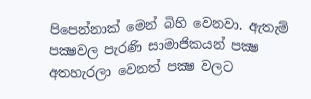පිපෙන්නාක් මෙන් බිහි වෙනවා. ඇතැම් පක්‍ෂවල පැරණි සාමාජිකයන් පක්‍ෂ අතහැරලා වෙනත් පක්‍ෂ වලට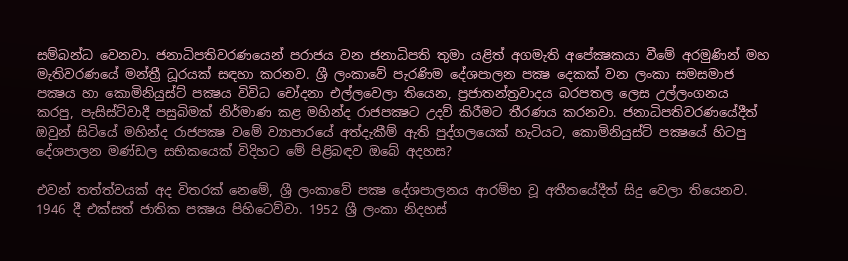සම්බන්ධ වෙනවා. ජනාධිපතිවරණයෙන් පරාජය වන ජනාධිපති තුමා යළිත් අගමැති අපේක්‍ෂකයා වීමේ අරමුණින් මහ මැතිවරණයේ මන්ත්‍රී ධූරයක් සඳහා කරනව. ශ්‍රී ලංකාවේ පැරණිම දේශපාලන පක්‍ෂ දෙකක් වන ලංකා සමසමාජ පක්‍ෂය හා කොමිනියුස්ට් පක්‍ෂය විවිධ චෝදනා එල්ලවෙලා තියෙන, ප්‍රජාතන්ත්‍රවාදය බරපතල ලෙස උල්ලංගනය  කරපු, පැසිස්ට්වාදී පසුබිමක් නිර්මාණ කළ මහින්ද රාජපක්‍ෂට උදව් කිරීමට තීරණය කරනවා. ජනාධිපතිවරණයේදීත් ඔවුන් සිටියේ මහින්ද රාජපක්‍ෂ වමේ ව්‍යාපාරයේ අත්දැකීම් ඇති පුද්ගලයෙක් හැටියට, කොමිනියුස්ට් පක්‍ෂයේ හිටපු දේශපාලන මණ්ඩල සභිකයෙක් විදිහට මේ පිළිබඳව ඔබේ අදහස?

එවන් තත්ත්වයක් අද විතරක් නෙමේ, ශ්‍රී ලංකාවේ පක්‍ෂ දේශපාලනය ආරම්භ වූ අතීතයේදීත් සිදු වෙලා තියෙනව. 1946 දී එක්සත් ජාතික පක්‍ෂය පිහිටෙව්වා. 1952 ශ්‍රී ලංකා නිදහස්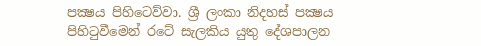පක්‍ෂය පිහිටෙව්වා. ශ්‍රී ලංකා නිදහස් පක්‍ෂය පිහිටුවීමෙන් රටේ සැලකිය යුතු දේශපාලන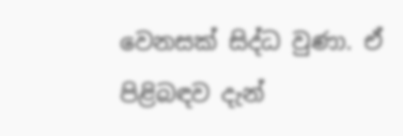වෙනසක් සිද්ධ වුණා. ඒ පිළිබඳව දැන්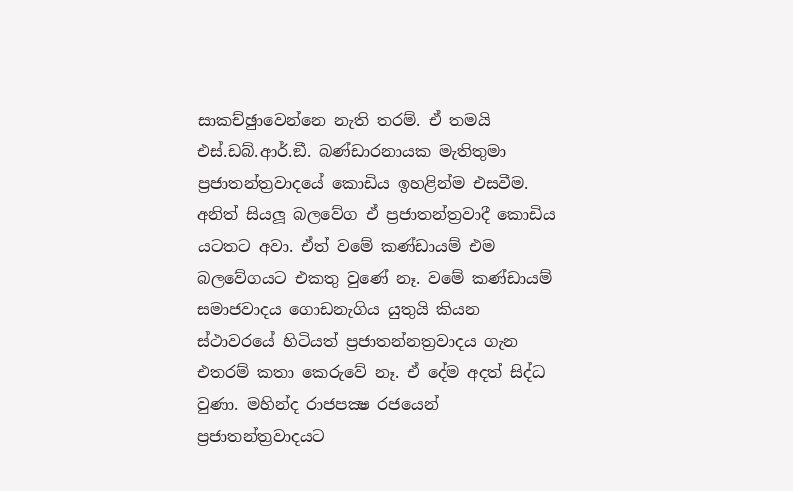සාකච්ඡුාවෙන්නෙ නැති තරම්. ඒ තමයි එස්.ඩබ්.ආර්.ඞී. බණ්ඩාරනායක මැතිතුමා ප්‍රජාතන්ත්‍රවාදයේ කොඩිය ඉහළින්ම එසවීම. අනිත් සියලූ බලවේග ඒ ප්‍රජාතන්ත්‍රවාදී කොඩිය යටතට අවා. ඒත් වමේ කණ්ඩායම් එම බලවේගයට එකතු වුණේ නෑ. වමේ කණ්ඩායම් සමාජවාදය ගොඩනැගිය යුතුයි කියන ස්ථාවරයේ හිටියත් ප්‍රජාතන්නත්‍රවාදය ගැන එතරම් කතා කෙරුවේ නෑ. ඒ දේම අදත් සිද්ධ වුණා. මහින්ද රාජපක්‍ෂ රජයෙන් ප්‍රජාතන්ත්‍රවාදයට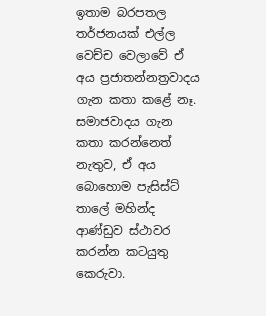ඉතාම බරපතල තර්ජනයක් එල්ල වෙච්ච වෙලාවේ ඒ අය ප්‍රජාතන්නත්‍රවාදය ගැන කතා කළේ නෑ. සමාජවාදය ගැන කතා කරන්නෙත් නැතුව, ඒ අය බොහොම පැසිස්ට් තාලේ මහින්ද ආණ්ඩුව ස්ථාවර කරන්න කටයුතු කෙරුවා.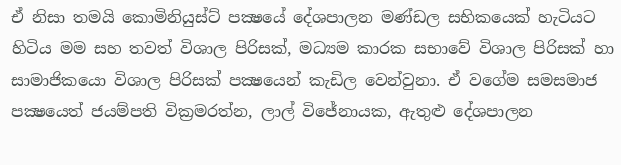ඒ නිසා තමයි කොමිනියුස්ට් පක්‍ෂයේ දේශපාලන මණ්ඩල සභිකයෙක් හැටියට හිටිය මම සහ තවත් විශාල පිරිසක්, මධ්‍යම කාරක සභාවේ විශාල පිරිසක් හා සාමාජිකයො විශාල පිරිසක් පක්‍ෂයෙන් කැඩිල වෙන්වුනා. ඒ වගේම සමසමාජ පක්‍ෂයෙත් ජයම්පති වික්‍රමරත්න, ලාල් විජේනායක, ඇතුළු දේශපාලන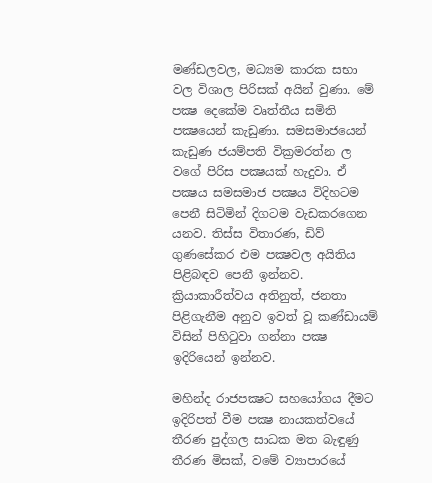මණ්ඩලවල, මධ්‍යම කාරක සභා වල විශාල පිරිසක් අයින් වුණා. මේ පක්‍ෂ දෙකේම වෘත්තීය සමිති පක්‍ෂයෙන් කැඩුණා. සමසමාජයෙන් කැඩුණ ජයම්පති වික්‍රමරත්න ල වගේ පිරිස පක්‍ෂයක් හැදුවා. ඒ පක්‍ෂය සමසමාජ පක්‍ෂය විදිහටම පෙනී සිටිමින් දිගටම වැඩකරගෙන යනව. තිස්ස විතාරණ, ඩිව් ගුණසේකර එම පක්‍ෂවල අයිතිය පිළිබඳව පෙනී ඉන්නව. ක්‍රියාකාරීත්වය අතිනුත්, ජනතා පිළිගැනීම අනුව ඉවත් වූ කණ්ඩායම් විසින් පිහිටුවා ගන්නා පක්‍ෂ ඉදිරියෙන් ඉන්නව.

මහින්ද රාජපක්‍ෂට සහයෝගය දීමට ඉදිරිපත් වීම පක්‍ෂ නායකත්වයේ තීරණ පුද්ගල සාධක මත බැඳුණු තීරණ මිසක්, වමේ ව්‍යාපාරයේ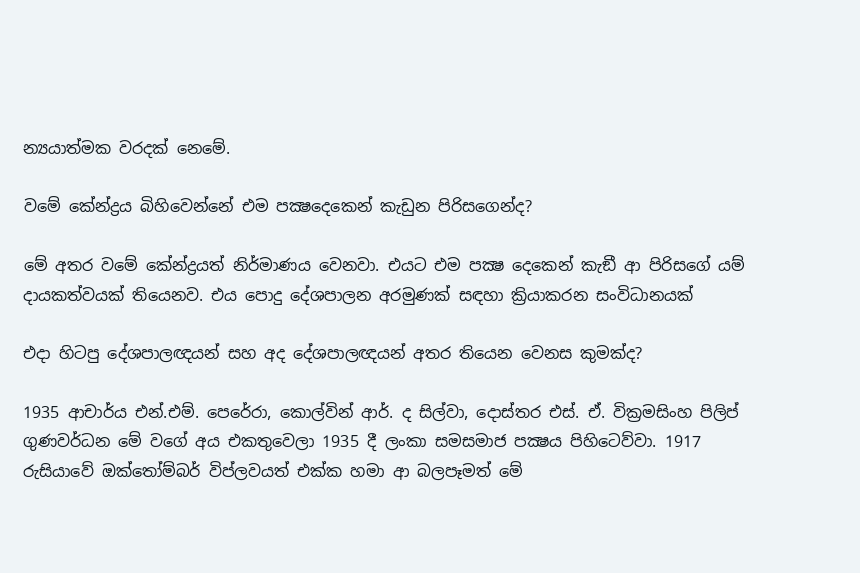න්‍යයාත්මක වරදක් නෙමේ.

වමේ කේන්ද්‍රය බිහිවෙන්නේ එම පක්‍ෂදෙකෙන් කැඩුන පිරිසගෙන්ද?

මේ අතර වමේ කේන්ද්‍රයත් නිර්මාණය වෙනවා. එයට එම පක්‍ෂ දෙකෙන් කැඞී ආ පිරිසගේ යම් දායකත්වයක් තියෙනව. එය පොදු දේශපාලන අරමුණක් සඳහා ක්‍රියාකරන සංවිධානයක්

එදා හිටපු දේශපාලඥයන් සහ අද දේශපාලඥයන් අතර තියෙන වෙනස කුමක්ද?

1935 ආචාර්ය එන්.එම්. පෙරේරා, කොල්වින් ආර්. ද සිල්වා, දොස්තර එස්. ඒ. වික්‍රමසිංහ පිලිප් ගුණවර්ධන මේ වගේ අය එකතුවෙලා 1935 දී ලංකා සමසමාජ පක්‍ෂය පිහිටෙව්වා. 1917 රුසියාවේ ඔක්තෝම්බර් විප්ලවයත් එක්ක හමා ආ බලපෑමත් මේ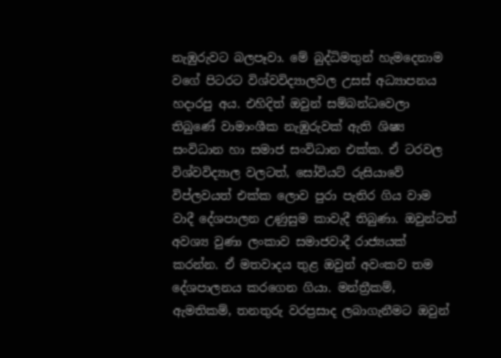නැඹුරුවට බලපෑවා. මේ බුද්ධිමතුන් හැමදෙනාම වගේ පිටරට විශ්වවිද්‍යාලවල උසස් අධ්‍යාපනය හදාරපු අය. එහිදිත් ඔවුන් සම්බන්ධවෙලා තිබුණේ වාමාංශීක නැඹුරුවක් ඇති ශිෂ්‍ය සංවිධාන හා සමාජ සංවිධාන එක්ක. ඒ ටරවල විශ්වවිද්‍යාල වලටත්, සෝවියට් රුසියාවේ විප්ලවයත් එක්ක ලොව පුරා පැතිර ගිය වාම වාදී දේශපාලන උණුසුම කාවැදී තිබුණා. ඔවුන්ටත් අවශ්‍ය වුණා ලංකාව සමාජවාදී රාජ්‍යයක් කරන්න. ඒ මතවාදය තුළ ඔවුන් අවංකව තම දේශපාලනය කරගෙන ගියා. මන්ත්‍රීකම්, ඇමතිකම්, තනතුරු වරප්‍රසාද ලබාගැනීමට ඔවුන්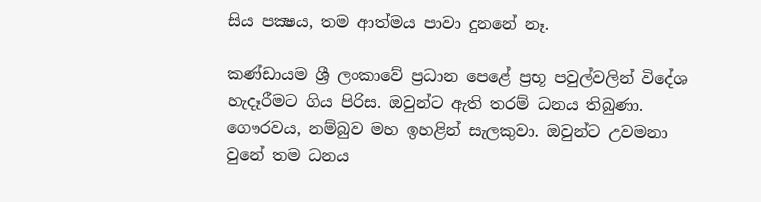සිය පක්‍ෂය, තම ආත්මය පාවා දුනනේ නෑ.

කණ්ඩායම ශ්‍රී ලංකාවේ ප්‍රධාන පෙළේ ප්‍රභූ පවුල්වලින් විදේශ හැදෑරීමට ගිය පිරිස. ඔවුන්ට ඇති තරම් ධනය තිබුණා. ගෞරවය, නම්බුව මහ ඉහළින් සැලකුවා. ඔවුන්ට උවමනා වුනේ තම ධනය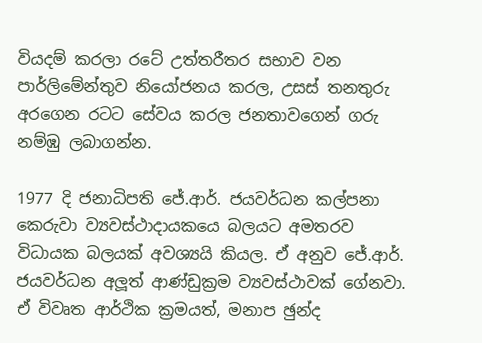වියදම් කරලා රටේ උත්තරීතර සභාව වන පාර්ලිමේන්තුව නියෝජනය කරල, උසස් තනතුරු අරගෙන රටට සේවය කරල ජනතාවගෙන් ගරු නම්ඹු ලබාගන්න.

1977 දි ජනාධිපති ජේ.ආර්. ජයවර්ධන කල්පනා කෙරුවා ව්‍යවස්ථාදායකයෙ බලයට අමතරව විධායක බලයක් අවශ්‍යයි කියල. ඒ අනුව ජේ.ආර්. ජයවර්ධන අලූත් ආණ්ඩුක්‍රම ව්‍යවස්ථාවක් ගේනවා. ඒ විවෘත ආර්ථික ක්‍රමයත්, මනාප ඡුන්ද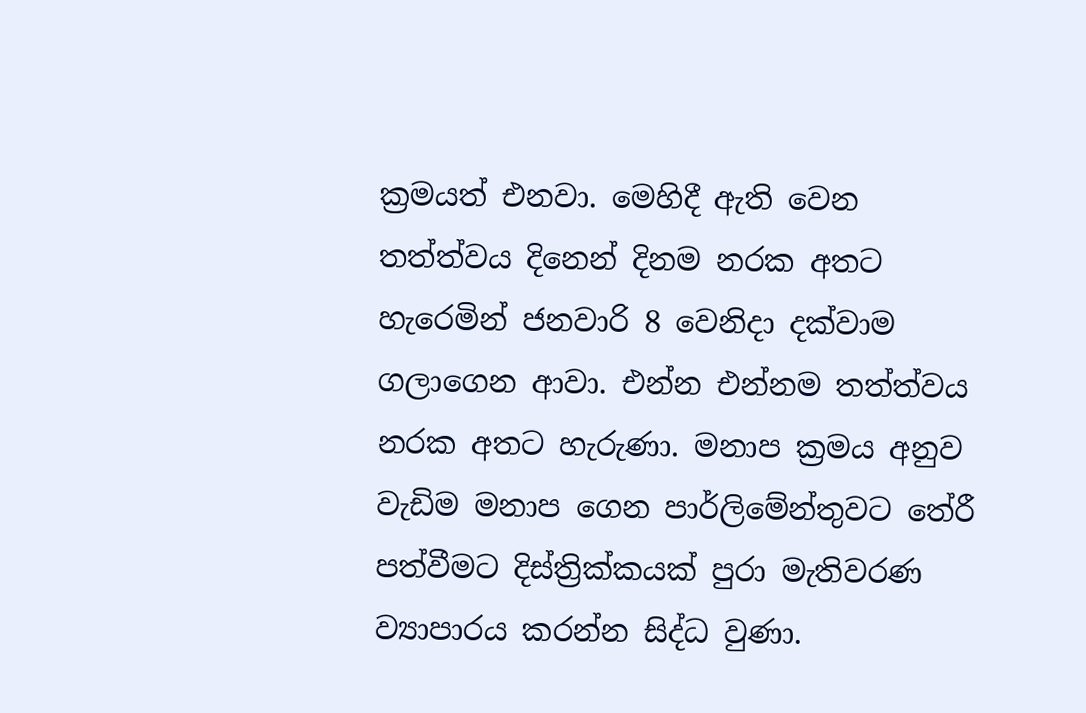ක්‍රමයත් එනවා. මෙහිදී ඇති වෙන තත්ත්වය දිනෙන් දිනම නරක අතට හැරෙමින් ජනවාරි 8 වෙනිදා දක්වාම  ගලාගෙන ආවා. එන්න එන්නම තත්ත්වය නරක අතට හැරුණා. මනාප ක්‍රමය අනුව වැඩිම මනාප ගෙන පාර්ලිමේන්තුවට තේරී පත්වීමට දිස්ත්‍රික්කයක් පුරා මැතිවරණ ව්‍යාපාරය කරන්න සිද්ධ වුණා.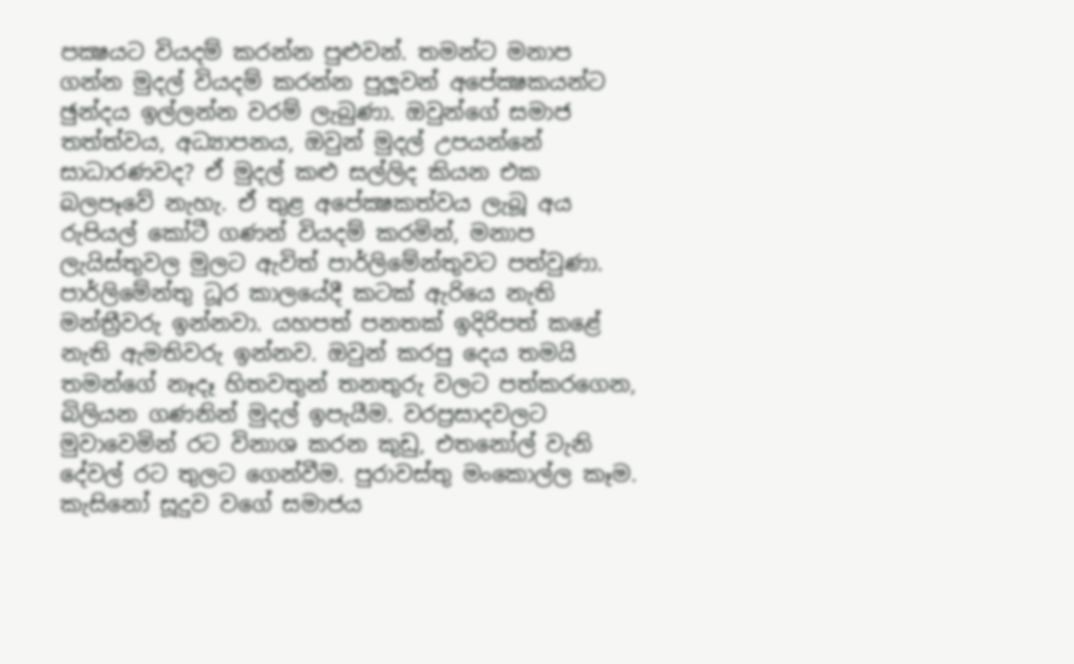පක්‍ෂයට වියදම් කරන්න පුළුවන්. තමන්ට මනාප ගන්න මුදල් වියදම් කරන්න පුලූවන් අපේක්‍ෂකයන්ට ඡුන්දය ඉල්ලන්න වරම් ලැබුණා. ඔවුන්ගේ සමාජ තත්ත්වය, අධ්‍යාපනය, ඔවුන් මුදල් උපයන්නේ සාධාරණවද? ඒ මුදල් කළු සල්ලිද කියන එක බලපෑවේ නැහැ. ඒ තුළ අපේක්‍ෂකත්වය ලැබූ අය රුපියල් කෝටී ගණන් වියදම් කරමින්, මනාප ලැයිස්තුවල මුලට ඇවිත් පාර්ලිමේන්තුවට පත්වුණා. පාර්ලිමේන්තු ධූර කාලයේදී කටක් ඇරියෙ නැති මන්ත්‍රීවරු ඉන්නවා. යහපත් පනතක් ඉදිරිපත් කළේ නැති ඇමතිවරු ඉන්නව. ඔවුන් කරපු දෙය තමයි තමන්ගේ නෑදෑ හිතවතුන් තනතුරු වලට පත්කරගෙන, බිලියන ගණනින් මුදල් ඉපැයීම. වරප්‍රසාදවලට මුවාවෙමින් රට විනාශ කරන කුඩු, එතනෝල් වැනි දේවල් රට තුලට ගෙන්වීම. පුරාවස්තු මංකොල්ල කෑම. කැසිනෝ සූදුව වගේ සමාජය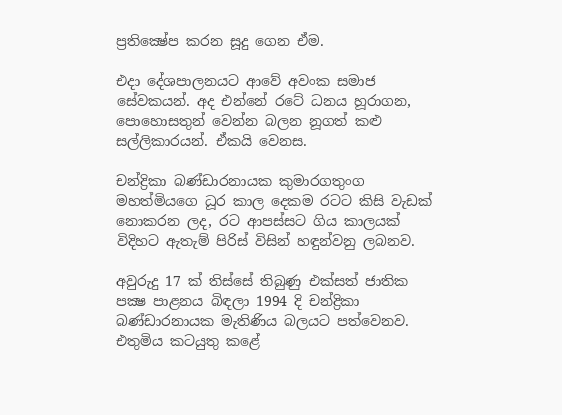ප්‍රතික්‍ෂේප කරන සූදු ගෙන ඒම.

එදා දේශපාලනයට ආවේ අවංක සමාජ සේවකයන්. අද එන්නේ රටේ ධනය හූරාගන, පොහොසතුන් වෙන්න බලන නූගත් කළු සල්ලිකාරයන්. ඒකයි වෙනස.

චන්ද්‍රිකා බණ්ඩාරනායක කුමාරගතුංග මහත්මියගෙ ධූර කාල දෙකම රටට කිසි වැඩක් නොකරන ලද, රට ආපස්සට ගිය කාලයක් විදිහට ඇතැම් පිරිස් විසින් හඳුන්වනු ලබනව.

අවුරුදු 17 ක් තිස්සේ තිබුණු එක්සත් ජාතික පක්‍ෂ පාළනය බිඳලා 1994 දි චන්ද්‍රිකා බණ්ඩාරනායක මැතිණිය බලයට පත්වෙනව. එතුමිය කටයුතු කළේ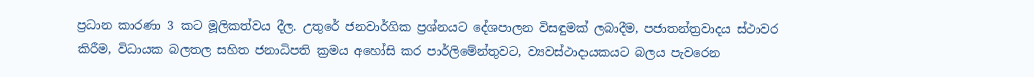ප්‍රධාන කාරණා 3 කට මූලිකත්වය දීල. උතුරේ ජනවාර්ගික ප්‍රශ්නයට දේශපාලන විසඳුමක් ලබාදීම, පජාතන්ත්‍රවාදය ස්ථාවර කිරීම, විධායක බලතල සහිත ජනාධිපති ක්‍රමය අහෝසි කර පාර්ලිමේන්තුවට, ව්‍යවස්ථාදායකයට බලය පැවරෙන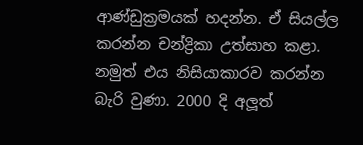ආණ්ඩුක්‍රමයක් හදන්න. ඒ සියල්ල කරන්න චන්ද්‍රිකා උත්සාහ කළා. නමුත් එය නිසියාකාරව කරන්න බැරි වුණා. 2000 දි අලූත්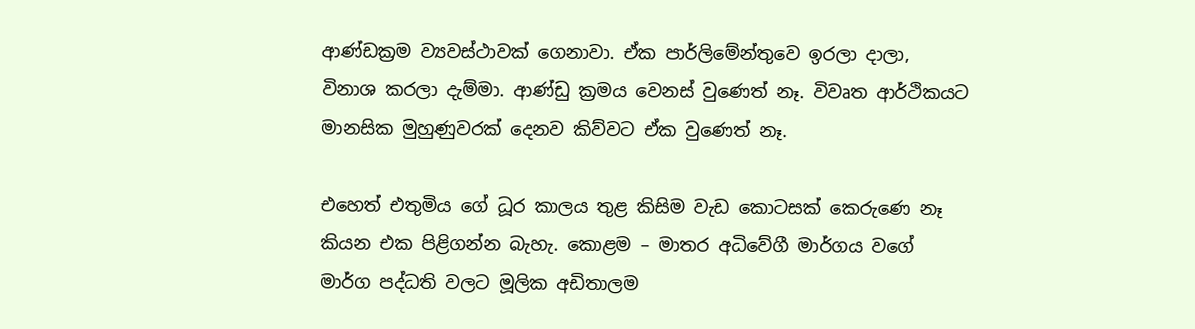ආණ්ඩක්‍රම ව්‍යවස්ථාවක් ගෙනාවා. ඒක පාර්ලිමේන්තුවෙ ඉරලා දාලා, විනාශ කරලා දැම්මා. ආණ්ඩු ක්‍රමය වෙනස් වුණෙත් නෑ. විවෘත ආර්ථිකයට මානසික මුහුණුවරක් දෙනව කිව්වට ඒක වුණෙත් නෑ.

එහෙත් එතුමිය ගේ ධූර කාලය තුළ කිසිම වැඩ කොටසක් කෙරුණෙ නෑ කියන එක පිළිගන්න බැහැ. කොළම – මාතර අධිවේගී මාර්ගය වගේ මාර්ග පද්ධති වලට මූලික අඩිතාලම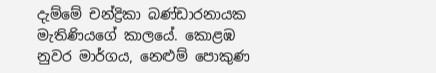දැම්මේ චන්ද්‍රිකා බණ්ඩාරනායක මැතිණියගේ කාලයේ. කොළඹ නුවර මාර්ගය, නෙළුම් පොකුණ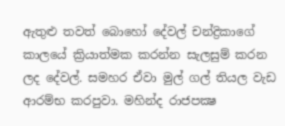ඇතුළු තවත් බොහෝ දේවල් චන්ද්‍රිකාගේ කාලයේ ක්‍රියාත්මක කරන්න සැලසුම් කරන ලද දේවල්. සමහර ඒවා මුල් ගල් තියල වැඩ ආරම්භ කරපුවා. මහින්ද රාජපක්‍ෂ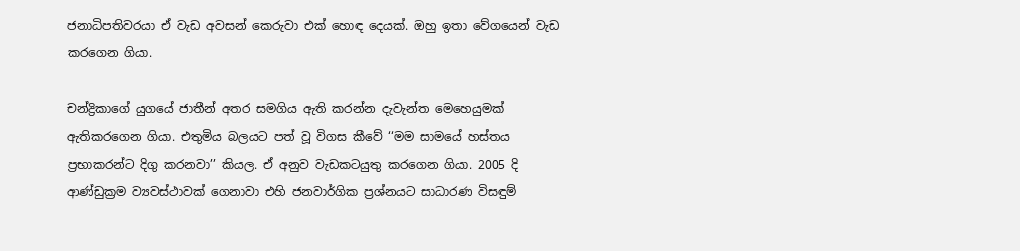ජනාධිපතිවරයා ඒ වැඩ අවසන් කෙරුවා එක් හොඳ දෙයක්. ඔහු ඉතා වේගයෙන් වැඩ කරගෙන ගියා.

චන්ද්‍රිකාගේ යුගයේ ජාතීන් අතර සමගිය ඇති කරන්න දැවැන්ත මෙහෙයුමක් ඇතිකරගෙන ගියා. එතුමිය බලයට පත් වූ විගස කීවේ ‘‘මම සාමයේ හස්තය ප්‍රභාකරන්ට දිගු කරනවා’’ කියල. ඒ අනුව වැඩකටයුතු කරගෙන ගියා. 2005 දි ආණ්ඩුක්‍රම ව්‍යවස්ථාවක් ගෙනාවා එහි ජනවාර්ගික ප්‍රශ්නයට සාධාරණ විසඳුම්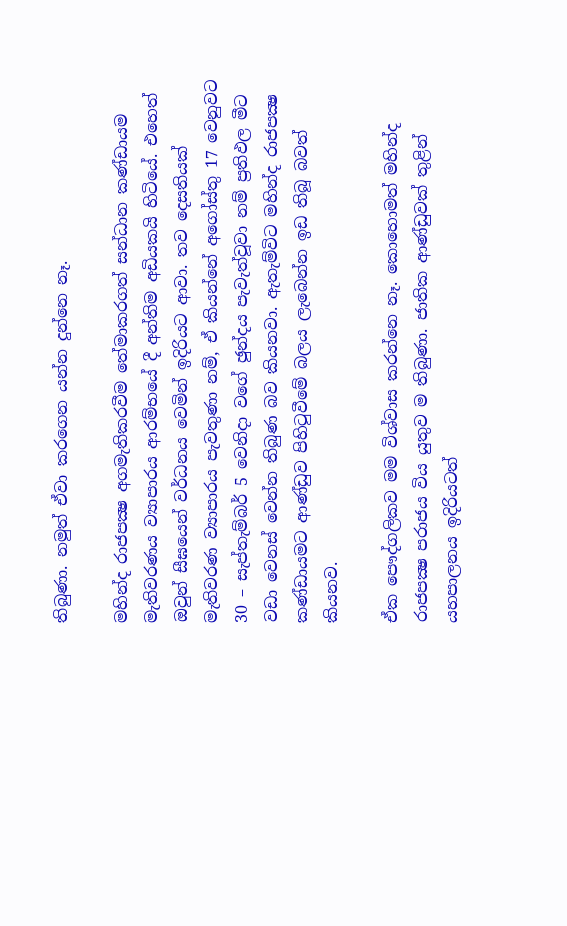තිබුණා. නමුත් ඒවා කරගෙන යන්න දුන්නෙ නෑ.

මහින්ද රාජපක්‍ෂ අගමැතිකරවීම තේමාකරගත් සන්ධාන කණ්ඩායම මැතිවරණය ව්‍යාපාරය ආරම්භයේ දී අන්තිම අඩියකයි හිටියේ. එහෙත් ඔවුන් සීඝයෙන් වර්ධනය වෙමින් ඉදිරියට ආවා. තව දෙසතියක් මැතිවරණ ව්‍යාපාරය පැවතුණා නම්, ඒ කියන්නේ අගෝස්තු 17 වෙනුවට 30 – සැප්තැම්බර් 5 වෙනිදා වගේ ඡුන්දය පැවැත්වූවා නම් ප්‍රතිඵල මීට වඩා වෙනස් වෙන්න තිබුණ බව කියනවා. ඇතැම්විට මහින්ද රාජපක්‍ෂ කණ්ඩායමට ආණ්ඩුව පිහිටුවීමේ බලය ලැබෙන්න ඉඩ තිබූ බවත් කියනව.

ඒක පෞද්ගලිකව මම විශ්වාස කරන්නෙ නෑ. කොහොමත් මහින්ද රාජපක්‍ෂ පරාජය විය යුතුව ම තිබුණා. ජාතික ආණ්ඩුවක් තුළින් යහපාලනය ඉදිරියටත්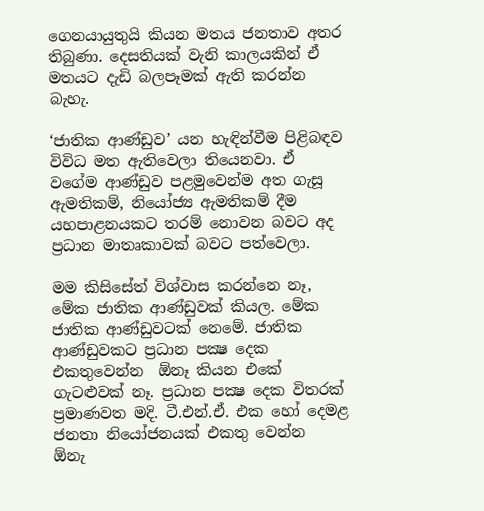ගෙනයායුතුයි කියන මතය ජනතාව අතර තිබුණා. දෙසතියක් වැනි කාලයකින් ඒ මතයට දැඩි බලපෑමක් ඇති කරන්න බැහැ.

‘ජාතික ආණ්ඩුව’ යන හැඳින්වීම පිළිබඳව විවිධ මත ඇතිවෙලා තියෙනවා. ඒ වගේම ආණ්ඩුව පළමුවෙන්ම අත ගැසූ ඇමතිකම්, නියෝජ්‍ය ඇමතිකම් දීම යහපාළනයකට තරම් නොවන බවට අද ප්‍රධාන මාතෘකාවක් බවට පත්වෙලා.

මම කිසිසේත් විශ්වාස කරන්නෙ නෑ, මේක ජාතික ආණ්ඩුවක් කියල. මේක ජාතික ආණ්ඩුවටක් නෙමේ. ජාතික ආණ්ඩුවකට ප්‍රධාන පක්‍ෂ දෙක එකතුවෙන්න  ඕනෑ කියන එකේ ගැටළුවක් නෑ. ප්‍රධාන පක්‍ෂ දෙක විතරක් ප්‍රමාණවත මදි. ටී.එන්.ඒ. එක හෝ දෙමළ ජනතා නියෝජනයක් එකතු වෙන්න  ඕනැ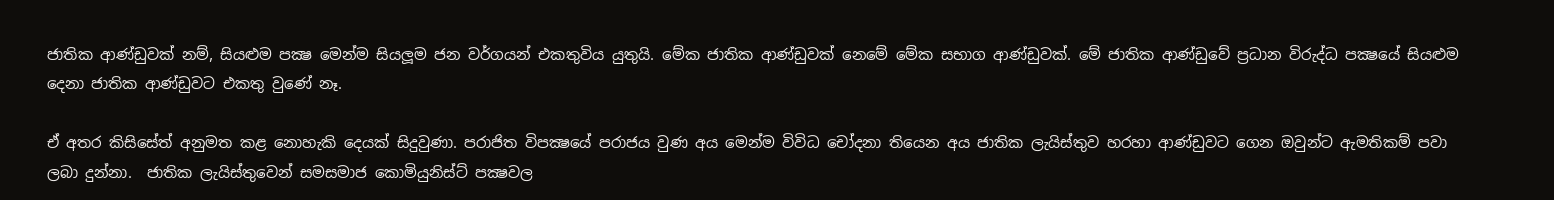ජාතික ආණ්ඩුවක් නම්, සියළුම පක්‍ෂ මෙන්ම සියලූම ජන වර්ගයන් එකතුවිය යුතුයි. මේක ජාතික ආණ්ඩුවක් නෙමේ මේක සභාග ආණ්ඩුවක්. මේ ජාතික ආණ්ඩුවේ ප්‍රධාන විරුද්ධ පක්‍ෂයේ සියළුම දෙනා ජාතික ආණ්ඩුවට එකතු වුණේ නෑ.

ඒ අතර කිසිසේත් අනුමත කළ නොහැකි දෙයක් සිදුවුණා. පරාජිත විපක්‍ෂයේ පරාජය වුණ අය මෙන්ම විවිධ චෝදනා තියෙන අය ජාතික ලැයිස්තුව හරහා ආණ්ඩුවට ගෙන ඔවුන්ට ඇමතිකම් පවා ලබා දුන්නා.  ජාතික ලැයිස්තුවෙන් සමසමාජ කොමියුනිස්ට් පක්‍ෂවල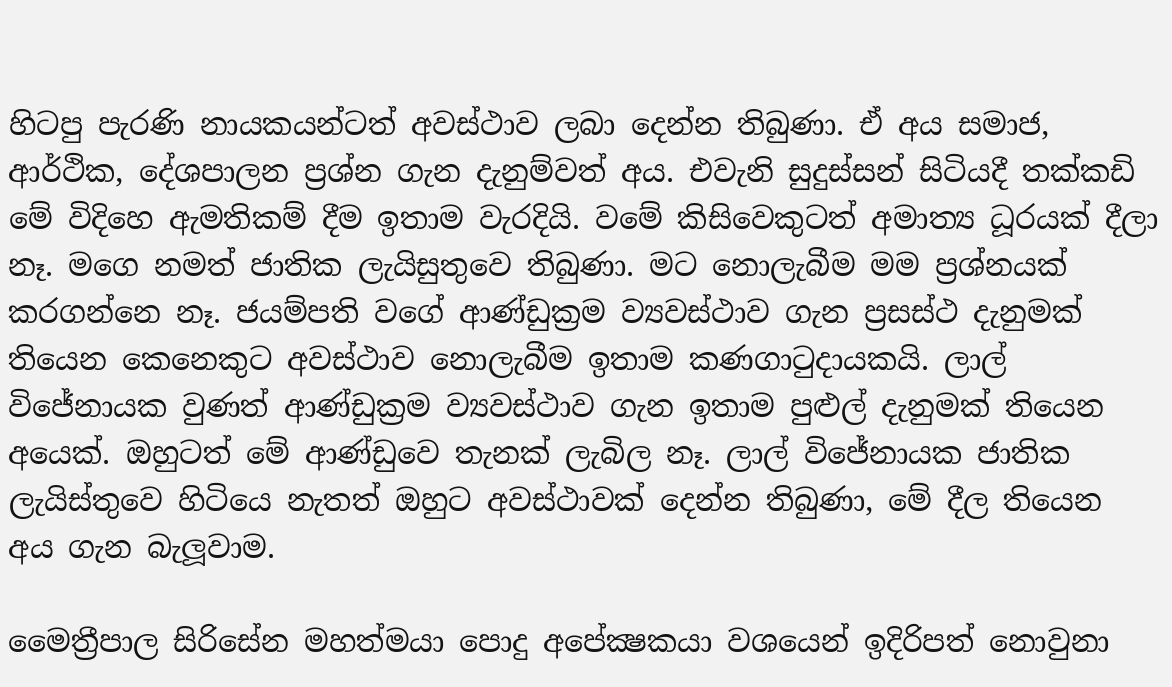හිටපු පැරණි නායකයන්ටත් අවස්ථාව ලබා දෙන්න තිබුණා. ඒ අය සමාජ, ආර්ථික, දේශපාලන ප්‍රශ්න ගැන දැනුම්වත් අය. එවැනි සුදුස්සන් සිටියදී තක්කඩි මේ විදිහෙ ඇමතිකම් දීම ඉතාම වැරදියි. වමේ කිසිවෙකුටත් අමාත්‍ය ධූරයක් දීලා නෑ. මගෙ නමත් ජාතික ලැයිසුතුවෙ තිබුණා. මට නොලැබීම මම ප්‍රශ්නයක් කරගන්නෙ නෑ. ජයම්පති වගේ ආණ්ඩුක්‍රම ව්‍යවස්ථාව ගැන ප්‍රසස්ථ දැනුමක් තියෙන කෙනෙකුට අවස්ථාව නොලැබීම ඉතාම කණගාටුදායකයි. ලාල් විජේනායක වුණත් ආණ්ඩුක්‍රම ව්‍යවස්ථාව ගැන ඉතාම පුළුල් දැනුමක් තියෙන අයෙක්. ඔහුටත් මේ ආණ්ඩුවෙ තැනක් ලැබිල නෑ. ලාල් විජේනායක ජාතික ලැයිස්තුවෙ හිටියෙ නැතත් ඔහුට අවස්ථාවක් දෙන්න තිබුණා, මේ දීල තියෙන අය ගැන බැලූවාම.

මෛත්‍රීපාල සිරිසේන මහත්මයා පොදු අපේක්‍ෂකයා වශයෙන් ඉදිරිපත් නොවුනා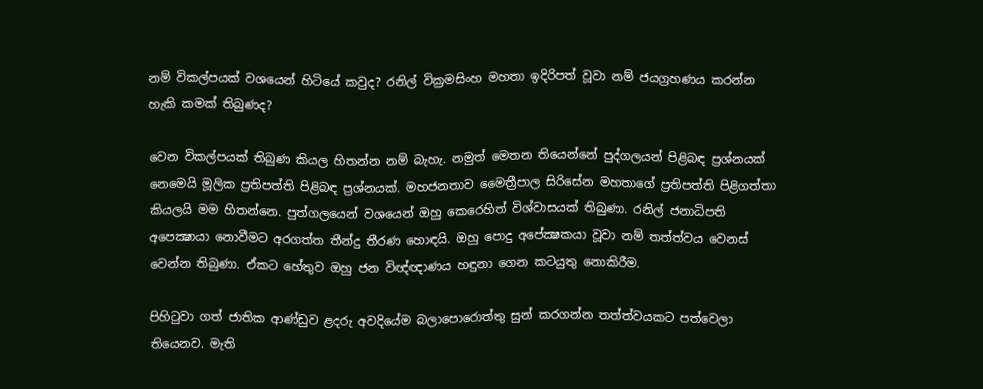නම් විකල්පයක් වශයෙන් හිටියේ කවුද? රනිල් වික්‍රමසිංහ මහතා ඉදිරිපත් වූවා නම් ජයග්‍රහණය කරන්න හැකි කමක් තිබුණද?

වෙන විකල්පයක් තිබුණ කියල හිතන්න නම් බැහැ. නමුත් මෙතන තියෙන්නේ පුද්ගලයන් පිළිබඳ ප්‍රශ්නයක් නෙමෙයි මූලික ප්‍රතිපත්ති පිළිබඳ ප්‍රශ්නයක්. මහජනතාව මෛත්‍රීපාල සිරිසේන මහතාගේ ප්‍රතිපත්ති පිළිගත්තා කියලයි මම හිතන්නෙ. පුත්ගලයෙන් වශයෙන් ඔහු කෙරෙහිත් විශ්වාසයක් තිබුණා. රනිල් ජනාධිපති අපෙක්‍ෂායා නොවීමට අරගත්ත තීන්දු තීරණ හොඳයි. ඔහු පොදු අපේක්‍ෂකයා වූවා නම් තත්ත්වය වෙනස් වෙන්න තිබුණා. ඒකට හේතුව ඔහු ජන විඥ්ඥාණය හඳුනා ගෙන කටයුතු නොකිරීම.

පිහිටුවා ගත් ජාතික ආණ්ඩුව ළදරු අවදියේම බලාපොරොත්තු සුන් කරගන්න තත්ත්වයකට පත්වෙලා තියෙනව. මැති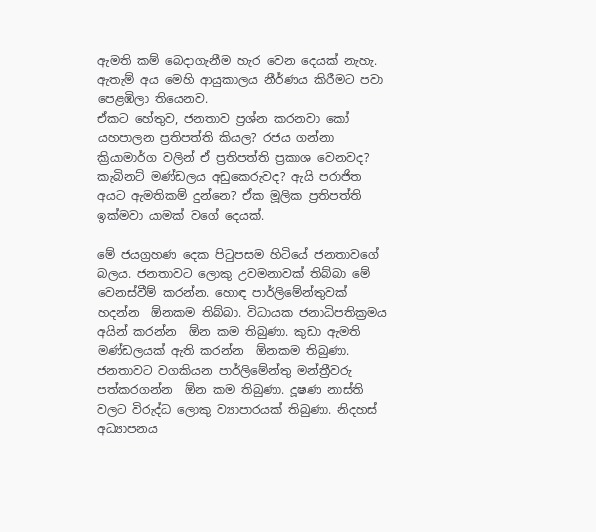ඇමති කම් බෙදාගැනීම හැර වෙන දෙයක් නැහැ. ඇතැම් අය මෙහි ආයුකාලය නීර්ණය කිරීමට පවා පෙළඹිලා තියෙනව.
ඒකට හේතුව, ජනතාව ප්‍රශ්න කරනවා කෝ යහපාලන ප්‍රතිපත්ති කියල? රජය ගන්නා ක්‍රියාමාර්ග වලින් ඒ ප්‍රතිපත්ති ප්‍රකාශ වෙනවද? කැබිනට් මණ්ඩලය අඩුකෙරුවද? ඇයි පරාජිත අයට ඇමතිකම් දුන්නෙ? ඒක මූලික ප්‍රතිපත්ති ඉක්මවා යාමක් වගේ දෙයක්.

මේ ජයග්‍රහණ දෙක පිටුපසම හිටියේ ජනතාවගේ බලය. ජනතාවට ලොකු උවමනාවක් තිබ්බා මේ වෙනස්වීම් කරන්න. හොඳ පාර්ලිමේන්තුවක් හදන්න  ඕනකම තිබ්බා. විධායක ජනාධිපතික්‍රමය අයින් කරන්න  ඕන කම තිබුණා. කුඩා ඇමති මණ්ඩලයක් ඇති කරන්න  ඕනකම තිබුණා. ජනතාවට වගකියන පාර්ලිමේන්තු මන්ත්‍රීවරු පත්කරගන්න  ඕන කම තිබුණා. දූෂණ නාස්ති වලට විරුද්ධ ලොකු ව්‍යාපාරයක් තිබුණා. නිදහස් අධ්‍යාපනය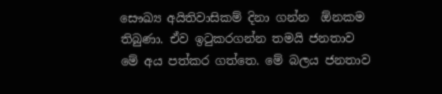සෞඛ්‍ය අයිතිවාසිකම් දිනා ගන්න  ඕනකම තිබුණා. ඒව ඉටුකරගන්න තමයි ජනතාව මේ අය පත්කර ගත්තෙ. මේ බලය ජනතාව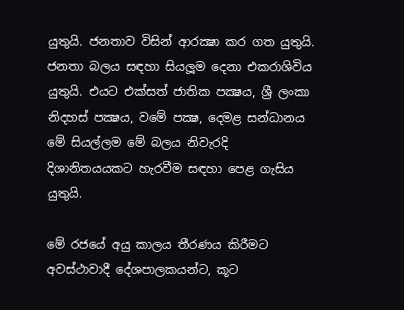යුතුයි. ජනතාව විසින් ආරක්‍ෂා කර ගත යුතුයි. ජනතා බලය සඳහා සියලූම දෙනා එකරාශිවිය යුතුයි. එයට එක්සත් ජාතික පක්‍ෂය, ශ්‍රී ලංකා නිදහස් පක්‍ෂය, වමේ පක්‍ෂ, දෙමළ සන්ධානය මේ සියල්ලම මේ බලය නිවැරදි දිශානිතයයකට හැරවීම සඳහා පෙළ ගැසිය යුතුයි.

මේ රජයේ අයු කාලය තීරණය කිරීමට අවස්ථාවාදී දේශපාලකයන්ට, කූට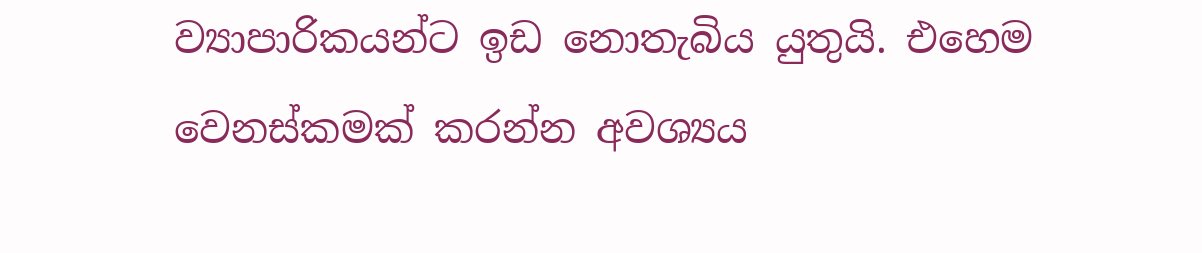ව්‍යාපාරිකයන්ට ඉඩ නොතැබිය යුතුයි. එහෙම වෙනස්කමක් කරන්න අවශ්‍යය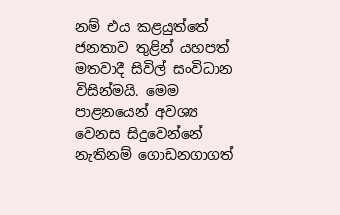නම් එය කළයුත්තේ ජනතාව තුළින් යහපත් මතවාදී සිවිල් සංවිධාන විසින්මයි. මෙම පාළනයෙන් අවශ්‍ය වෙනස සිදුවෙන්නේ නැතිනම් ගොඩනගාගත්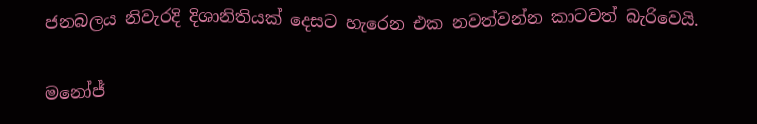ජනබලය නිවැරදි දිශානිතියක් දෙසට හැරෙන එක නවත්වන්න කාටවත් බැරිවෙයි.

මනෝජ්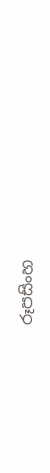රූපසිංහ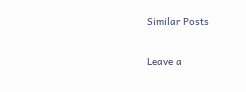Similar Posts

Leave a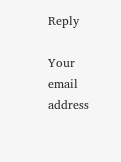Reply

Your email address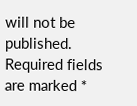will not be published. Required fields are marked *